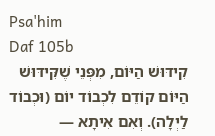Psa'him
Daf 105b
קִידּוּשׁ הַיּוֹם, מִפְּנֵי שֶׁקִּידּוּשׁ הַיּוֹם קוֹדֵם לִכְבוֹד יוֹם (וּכְבוֹד לַיְלָה). וְאִם אִיתָא —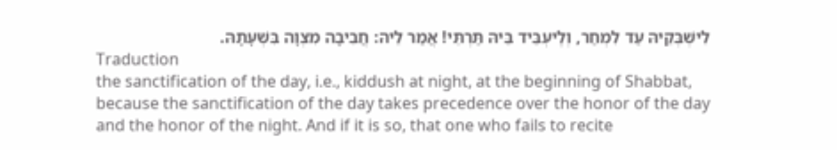לִישְׁבְּקֵיהּ עַד לִמְחַר, וְלֶיעְבֵּיד בֵּיהּ תַּרְתֵּי! אֲמַר לֵיהּ: חֲבִיבָה מִצְוָה בִּשְׁעָתָהּ.
Traduction
the sanctification of the day, i.e., kiddush at night, at the beginning of Shabbat, because the sanctification of the day takes precedence over the honor of the day and the honor of the night. And if it is so, that one who fails to recite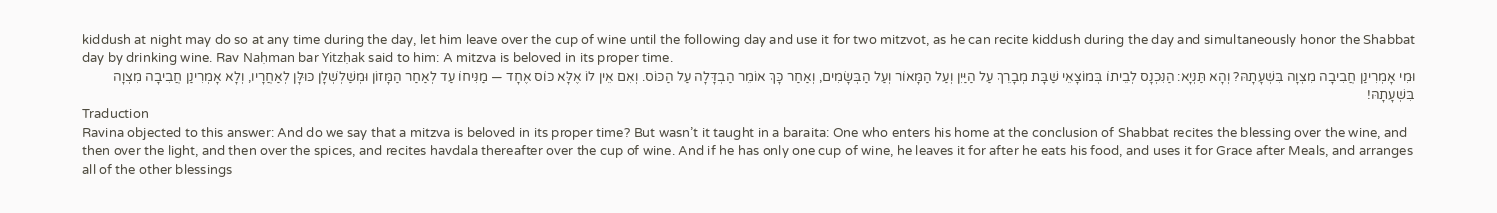kiddush at night may do so at any time during the day, let him leave over the cup of wine until the following day and use it for two mitzvot, as he can recite kiddush during the day and simultaneously honor the Shabbat day by drinking wine. Rav Naḥman bar Yitzḥak said to him: A mitzva is beloved in its proper time.
וּמִי אָמְרִינַן חֲבִיבָה מִצְוָה בִּשְׁעָתָהּ? וְהָא תַּנְיָא: הַנִּכְנָס לְבֵיתוֹ בְּמוֹצָאֵי שַׁבָּת מְבָרֵךְ עַל הַיַּיִן וְעַל הַמָּאוֹר וְעַל הַבְּשָׂמִים, וְאַחַר כָּךְ אוֹמֵר הַבְדָּלָה עַל הַכּוֹס. וְאִם אֵין לוֹ אֶלָּא כּוֹס אֶחָד — מַנִּיחוֹ עַד לְאַחַר הַמָּזוֹן וּמְשַׁלְשְׁלָן כּוּלָּן לְאַחֲרָיו, וְלָא אָמְרִינַן חֲבִיבָה מִצְוָה בִּשְׁעָתָהּ!
Traduction
Ravina objected to this answer: And do we say that a mitzva is beloved in its proper time? But wasn’t it taught in a baraita: One who enters his home at the conclusion of Shabbat recites the blessing over the wine, and then over the light, and then over the spices, and recites havdala thereafter over the cup of wine. And if he has only one cup of wine, he leaves it for after he eats his food, and uses it for Grace after Meals, and arranges all of the other blessings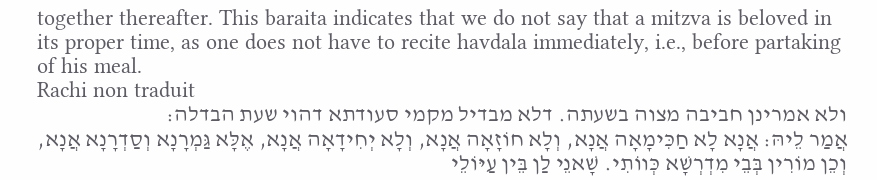together thereafter. This baraita indicates that we do not say that a mitzva is beloved in its proper time, as one does not have to recite havdala immediately, i.e., before partaking of his meal.
Rachi non traduit
ולא אמרינן חביבה מצוה בשעתה. דלא מבדיל מקמי סעודתא דהוי שעת הבדלה:
אֲמַר לֵיהּ: אֲנָא לָא חַכִּימָאָה אֲנָא, וְלָא חוֹזָאָה אֲנָא, וְלָא יְחִידָאָה אֲנָא, אֶלָּא גַּמְרָנָא וְסַדְרָנָא אֲנָא, וְכֵן מוֹרִין בְּבֵי מִדְרְשָׁא כְּווֹתִי. שָׁאנֵי לַן בֵּין עַיּוֹלֵי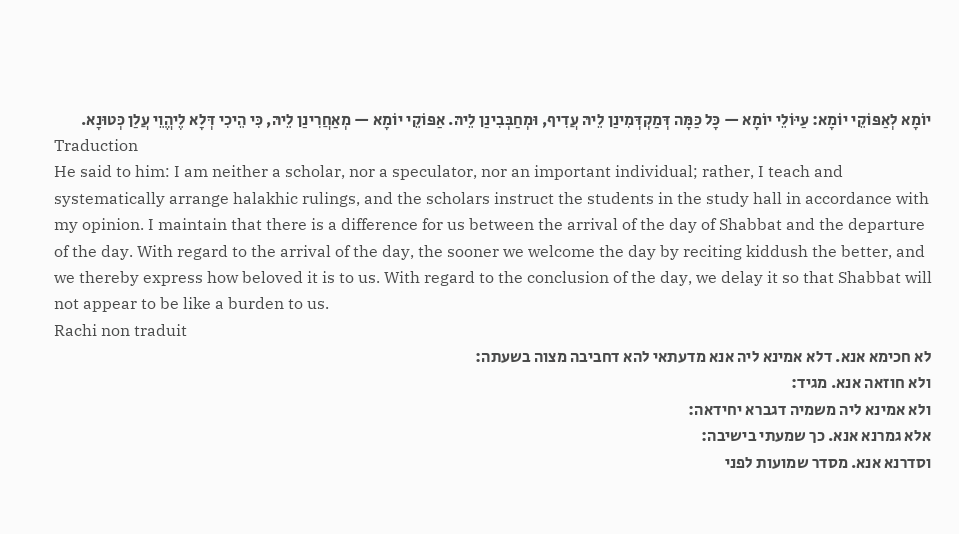יוֹמָא לְאַפּוֹקֵי יוֹמָא: עַיּוֹלֵי יוֹמָא — כָּל כַּמָּה דְּמַקְדְּמִינַן לֵיהּ עֲדִיף, וּמְחַבְּבִינַן לֵיהּ. אַפּוֹקֵי יוֹמָא — מְאַחֲרִינַן לֵיהּ, כִּי הֵיכִי דְּלָא לֶיהֱוֵי עֲלַן כְּטוּנָא.
Traduction
He said to him: I am neither a scholar, nor a speculator, nor an important individual; rather, I teach and systematically arrange halakhic rulings, and the scholars instruct the students in the study hall in accordance with my opinion. I maintain that there is a difference for us between the arrival of the day of Shabbat and the departure of the day. With regard to the arrival of the day, the sooner we welcome the day by reciting kiddush the better, and we thereby express how beloved it is to us. With regard to the conclusion of the day, we delay it so that Shabbat will not appear to be like a burden to us.
Rachi non traduit
לא חכימא אנא. דלא אמינא ליה אנא מדעתאי להא דחביבה מצוה בשעתה:
ולא חוזאה אנא. מגיד:
ולא אמינא ליה משמיה דגברא יחידאה:
אלא גמרנא אנא. כך שמעתי בישיבה:
וסדרנא אנא. מסדר שמועות לפני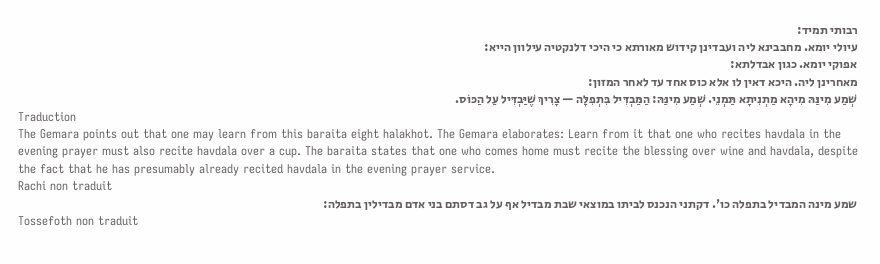רבותי תמיד:
עיולי יומא. מחבבינא ליה ועבדינן קידוש מאורתא כי היכי דלנקטיה עילוון הייא:
אפוקי יומא. כגון אבדלתא:
מאחרינן ליה. היכא דאין לו אלא כוס אחד עד לאחר המזון:
שְׁמַע מִינַּהּ מִיהָא מַתְנִיתָא תַּמְנֵי. שְׁמַע מִינַּהּ: הַמַּבְדִּיל בִּתְפִלָּה — צָרִיךְ שֶׁיַּבְדִּיל עַל הַכּוֹס.
Traduction
The Gemara points out that one may learn from this baraita eight halakhot. The Gemara elaborates: Learn from it that one who recites havdala in the evening prayer must also recite havdala over a cup. The baraita states that one who comes home must recite the blessing over wine and havdala, despite the fact that he has presumably already recited havdala in the evening prayer service.
Rachi non traduit
שמע מינה המבדיל בתפלה כו'. דקתני הנכנס לביתו במוצאי שבת מבדיל אף על גב דסתם בני אדם מבדילין בתפלה:
Tossefoth non traduit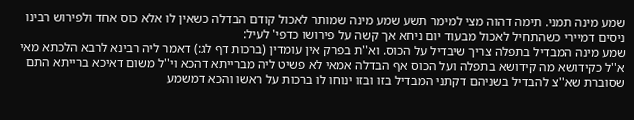שמע מינה תמני. תימה דהוה מצי למימר תשע שמע מינה שמותר לאכול קודם הבדלה כשאין לו אלא כוס אחד ולפירוש רבינו ניסים דמיירי כשהתחיל לאכול מבעוד יום ניחא אך קשה על פירושו כדפי' לעיל:
שמע מינה המבדיל בתפלה צריך שיבדיל על הכוס. וא''ת בפרק אין עומדין (ברכות דף לג:) דאמר ליה רבינא לרבא הלכתא מאי א''ל כקידושא מה קידושא בתפלה ועל הכוס אף הבדלה אמאי לא פשיט ליה מברייתא דהכא וי''ל משום דאיכא ברייתא התם שסוברת שא''צ להבדיל בשניהם דקתני המבדיל בזו ובזו ינוחו לו ברכות על ראשו והכא דמשמע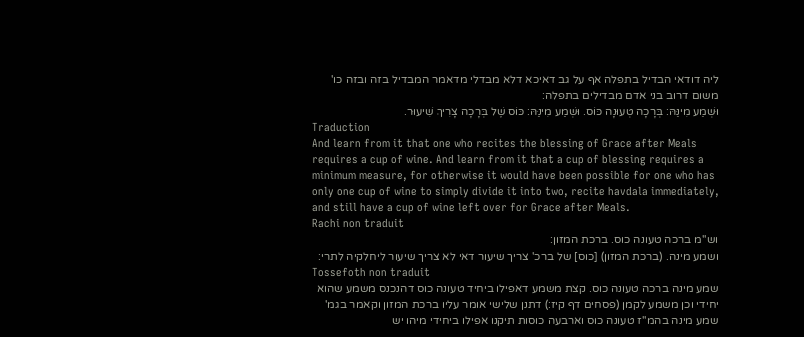ליה דודאי הבדיל בתפלה אף על גב דאיכא דלא מבדלי מדאמר המבדיל בזה ובזה כו' משום דרוב בני אדם מבדילים בתפלה:
וּשְׁמַע מִינַּהּ: בְּרָכָה טְעוּנָה כּוֹס. וּשְׁמַע מִינַּהּ: כּוֹס שֶׁל בְּרָכָה צָרִיךְ שִׁיעוּר.
Traduction
And learn from it that one who recites the blessing of Grace after Meals requires a cup of wine. And learn from it that a cup of blessing requires a minimum measure, for otherwise it would have been possible for one who has only one cup of wine to simply divide it into two, recite havdala immediately, and still have a cup of wine left over for Grace after Meals.
Rachi non traduit
וש''מ ברכה טעונה כוס. ברכת המזון:
ושמע מינה. (ברכת המזון) [כוס] של ברכ' צריך שיעור דאי לא צריך שיעור ליחלקיה לתרי:
Tossefoth non traduit
שמע מינה ברכה טעונה כוס. קצת משמע דאפילו ביחיד טעונה כוס דהנכנס משמע שהוא יחידי וכן משמע לקמן (פסחים דף קיז:) דתנן שלישי אומר עליו ברכת המזון וקאמר בגמ' שמע מינה בהמ''ז טעונה כוס וארבעה כוסות תיקנו אפילו ביחידי מיהו יש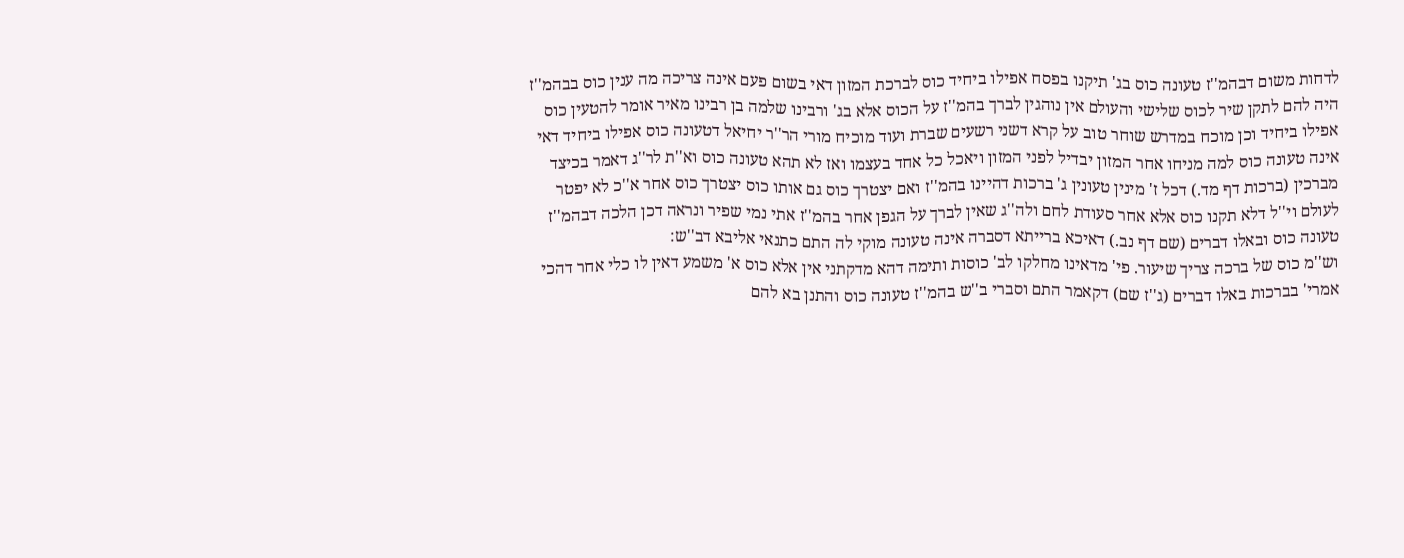לדחות משום דבהמ''ז טעונה כוס בג' תיקנו בפסח אפילו ביחיד כוס לברכת המזון דאי בשום פעם אינה צריכה מה ענין כוס בבהמ''ז היה להם לתקן שיר לכוס שלישי והעולם אין נוהגין לברך בהמ''ז על הכוס אלא בג' ורבינו שלמה בן רבינו מאיר אומר להטעין כוס אפילו ביחיד וכן מוכח במדרש שוחר טוב על קרא דשני רשעים שברת ועוד מוכיח מורי הר''ר יחיאל דטעונה כוס אפילו ביחיד דאי אינה טעונה כוס למה מניחו אחר המזון יבדיל לפני המזון ויאכל כל אחד בעצמו ואז לא תהא טעונה כוס וא''ת לר''ג דאמר בכיצד מברכין (ברכות דף מד.) דכל ז' מינין טעונין ג' ברכות דהיינו בהמ''ז ואם יצטרך כוס גם אותו כוס יצטרך כוס אחר א''כ לא יפטר לעולם וי''ל דלא תקנו כוס אלא אחר סעודת לחם ולה''ג שאין לברך על הגפן אחר בהמ''ז אתי נמי שפיר ונראה דכן הלכה דבהמ''ז טעונה כוס ובאלו דברים (שם דף נב.) דאיכא ברייתא דסברה אינה טעונה מוקי לה התם כתנאי אליבא דב''ש:
וש''מ כוס של ברכה צריך שיעור. פי' מדאינו מחלקו לב' כוסות ותימה דהא מדקתני אין אלא כוס א' משמע דאין לו כלי אחר דהכי אמרי' בברכות באלו דברים (ג''ז שם) דקאמר התם וסברי ב''ש בהמ''ז טעונה כוס והתנן בא להם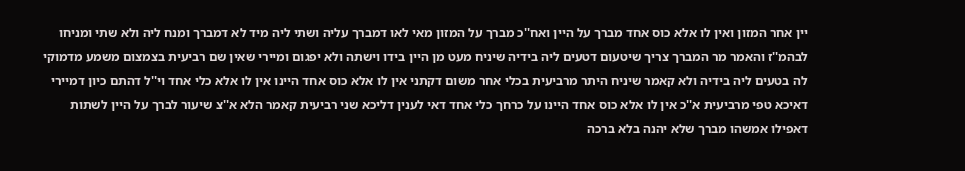יין אחר המזון ואין לו אלא כוס אחד מברך על היין ואח''כ מברך על המזון מאי לאו דמברך עליה ושתי ליה מיד לא דמברך ומנח ליה ולא שתי ומניחו לבהמ''ז והאמר מר המברך צריך שיטעום דטעים ליה בידיה שיניח מעט מן היין בידו וישתה ולא יפגום ומיירי שאין שם רביעית בצמצום משמע מדמוקי לה בטעים ליה בידיה ולא קאמר שיניח היתר מרביעית בכלי אחר משום דקתני אין לו אלא כוס אחד היינו אין לו אלא כלי אחד וי''ל דהתם כיון דמיירי דאיכא טפי מרביעית א''כ אין לו אלא כוס אחד היינו על כרחך כלי אחד דאי לענין דליכא שני רביעית קאמר הלא א''צ שיעור לברך על היין לשתות דאפילו אמשהו מברך שלא יהנה בלא ברכה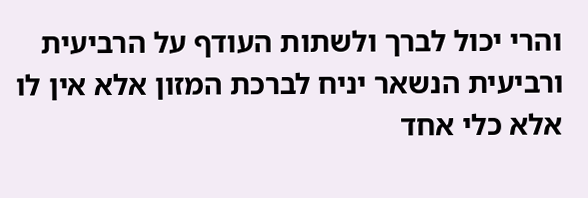והרי יכול לברך ולשתות העודף על הרביעית ורביעית הנשאר יניח לברכת המזון אלא אין לו אלא כלי אחד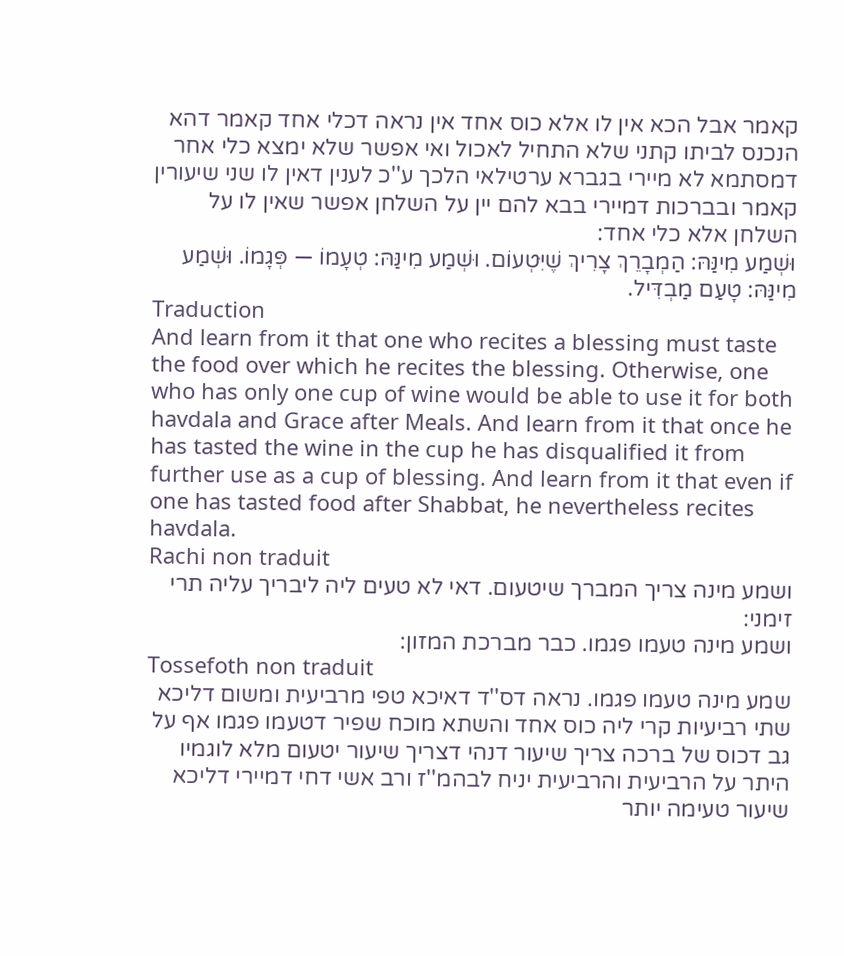קאמר אבל הכא אין לו אלא כוס אחד אין נראה דכלי אחד קאמר דהא הנכנס לביתו קתני שלא התחיל לאכול ואי אפשר שלא ימצא כלי אחר דמסתמא לא מיירי בגברא ערטילאי הלכך ע''כ לענין דאין לו שני שיעורין קאמר ובברכות דמיירי בבא להם יין על השלחן אפשר שאין לו על השלחן אלא כלי אחד:
וּשְׁמַע מִינַּהּ: הַמְבָרֵךְ צָרִיךְ שֶׁיִּטְעוֹם. וּשְׁמַע מִינַּהּ: טְעָמוֹ — פְּגָמוֹ. וּשְׁמַע מִינַּהּ: טָעַם מַבְדִּיל.
Traduction
And learn from it that one who recites a blessing must taste the food over which he recites the blessing. Otherwise, one who has only one cup of wine would be able to use it for both havdala and Grace after Meals. And learn from it that once he has tasted the wine in the cup he has disqualified it from further use as a cup of blessing. And learn from it that even if one has tasted food after Shabbat, he nevertheless recites havdala.
Rachi non traduit
ושמע מינה צריך המברך שיטעום. דאי לא טעים ליה ליבריך עליה תרי זימני:
ושמע מינה טעמו פגמו. כבר מברכת המזון:
Tossefoth non traduit
שמע מינה טעמו פגמו. נראה דס''ד דאיכא טפי מרביעית ומשום דליכא שתי רביעיות קרי ליה כוס אחד והשתא מוכח שפיר דטעמו פגמו אף על גב דכוס של ברכה צריך שיעור דנהי דצריך שיעור יטעום מלא לוגמיו היתר על הרביעית והרביעית יניח לבהמ''ז ורב אשי דחי דמיירי דליכא שיעור טעימה יותר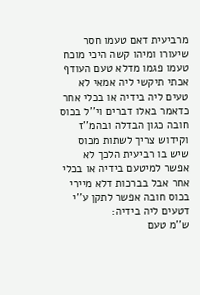מרביעית דאם טעמו חסר שיעורו ומיהו קשה היכי מוכח טעמו פגמו מדלא טעם העודף אכתי תיקשי ליה אמאי לא טעים ליה בידיה או בכלי אחר כדאמר באלו דברים וי''ל בכוס חובה כגון הבדלה ובהמ''ז וקידוש צריך לשתות מכוס שיש בו רביעית הלכך לא אפשר למיטעם בידיה או בכלי אחר אבל בברכות דלא מיירי בכוס חובה אפשר לתקן ע''י דטעים ליה בידיה:
ש''מ טעם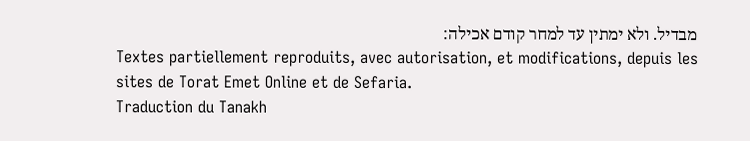מבדיל. ולא ימתין עד למחר קודם אכילה:
Textes partiellement reproduits, avec autorisation, et modifications, depuis les sites de Torat Emet Online et de Sefaria.
Traduction du Tanakh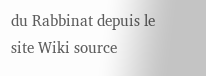du Rabbinat depuis le site Wiki source